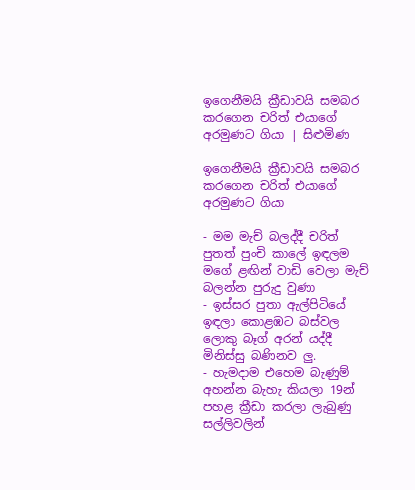ඉගෙනීමයි ක්‍රීඩාවයි සමබර කරගෙන චරිත් එයාගේ අරමුණට ගියා | සිළුමිණ

ඉගෙනීමයි ක්‍රීඩාවයි සමබර කරගෙන චරිත් එයාගේ අරමුණට ගියා

- මම මැච් බලද්දී චරිත් පුතත් පුංචි කාලේ ඉඳලම මගේ ළඟින් වාඩි වෙලා මැච් බලන්න පුරුදු වුණා
- ඉස්සර පුතා ඇල්පිටියේ ඉඳලා කොළඹට බස්වල ලොකු බෑග් අරන් යද්දී මිනිස්සු බණිනව ලු.
- හැමදාම එහෙම බැණුම් අහන්න බැහැ කියලා 19න් පහළ ක්‍රීඩා කරලා ලැබුණු සල්ලිවලින්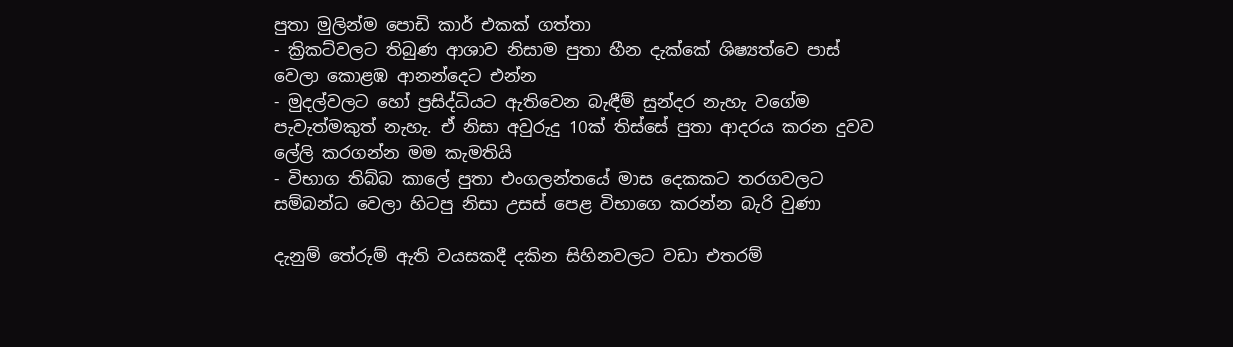පුතා මුලින්ම පොඩි කාර් එකක් ගත්තා
- ක්‍රිකට්වලට තිබුණ ආශාව නිසාම පුතා හීන දැක්කේ ශිෂ්‍යත්වෙ පාස් වෙලා කොළඹ ආනන්දෙට එන්න
- මුදල්වලට හෝ ප්‍රසිද්ධියට ඇතිවෙන බැඳීම් සුන්දර නැහැ වගේම පැවැත්මකුත් නැහැ. ඒ නිසා අවුරුදු 10ක් තිස්සේ පුතා ආදරය කරන දුවව ලේලි කරගන්න මම කැමතියි
- විභාග තිබ්බ කාලේ පුතා එංගලන්තයේ මාස දෙකකට තරගවලට සම්බන්ධ වෙලා හිටපු නිසා උසස් පෙළ විභාගෙ කරන්න බැරි වුණා

දැනුම් තේරුම් ඇති වයසකදී දකින සිහිනවලට වඩා එතරම්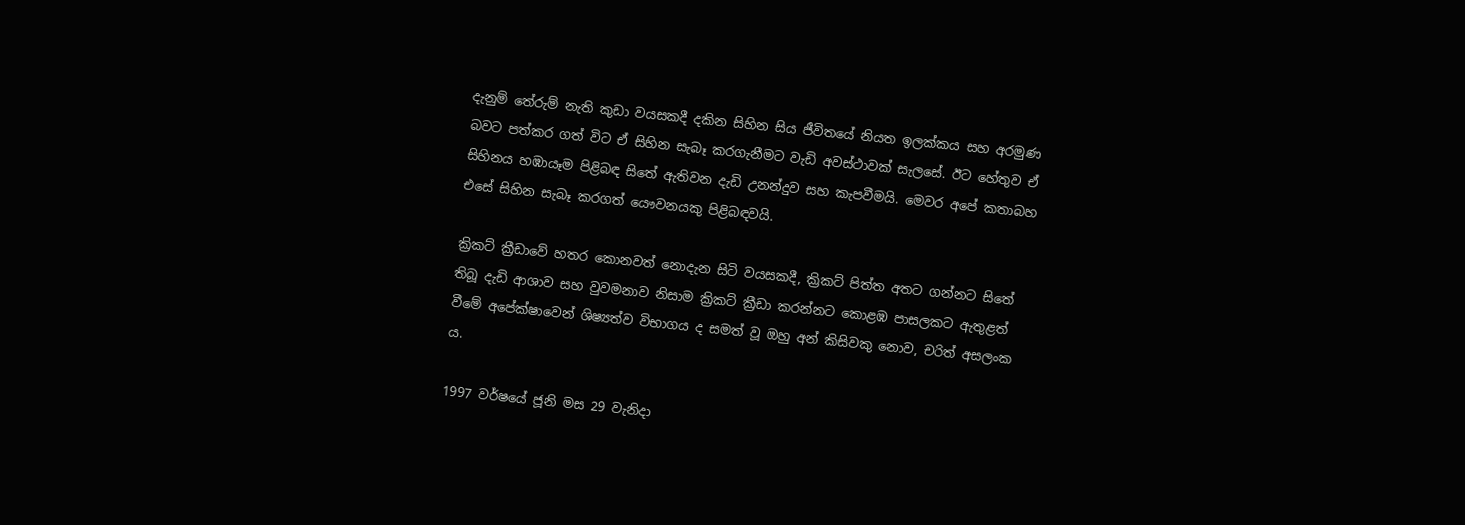දැනුම් තේරුම් නැති කුඩා වයසකදී දකින සිහින සිය ජීවිතයේ නියත ඉලක්කය සහ අරමුණ බවට පත්කර ගත් විට ඒ සිහින සැබෑ කරගැනීමට වැඩි අවස්ථාවක් සැලසේ. ඊට හේතුව ඒ සිහිනය හඹායෑම පිළිබඳ සිතේ ඇතිවන දැඩි උනන්දුව සහ කැපවීමයි. මෙවර අපේ කතාබහ එසේ සිහින සැබෑ කරගත් යෞවනයකු පිළිබඳවයි.

ක්‍රිකට් ක්‍රීඩාවේ හතර කොනවත් නොදැන සිටි වයසකදී, ක්‍රිකට් පිත්ත අතට ගන්නට සිතේ තිබූ දැඩි ආශාව සහ වුවමනාව නිසාම ක්‍රිකට් ක්‍රීඩා කරන්නට කොළඹ පාසලකට ඇතුළත් වීමේ අපේක්ෂාවෙන් ශිෂ්‍යත්ව විභාගය ද සමත් වූ ඔහු අන් කිසිවකු නොව, චරිත් අසලංක ය.

1997 වර්ෂයේ ජූනි මස 29 වැනිදා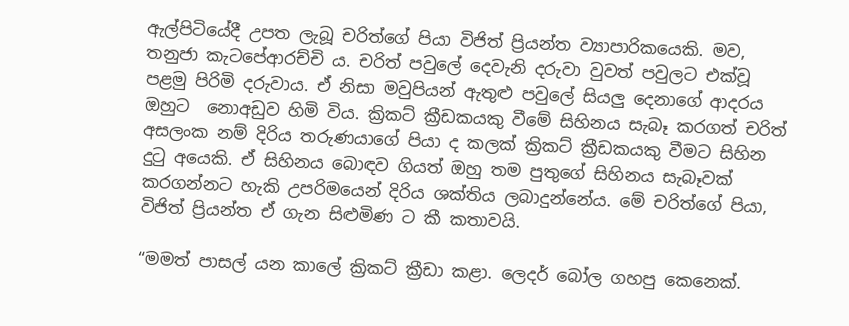ඇල්පිටියේදී උපත ලැබූ චරිත්ගේ පියා විජිත් ප්‍රියන්ත ව්‍යාපාරිකයෙකි. මව, තනුජා කැටපේආරච්චි ය. චරිත් පවුලේ දෙවැනි දරුවා වුවත් පවුලට එක්වූ පළමු පිරිමි දරුවාය. ඒ නිසා මවුපියන් ඇතුළු පවුලේ සියලු දෙනාගේ ආදරය ඔහුට ‍ නොඅඩුව හිමි විය. ක්‍රිකට් ක්‍රීඩකයකු වීමේ සිහිනය සැබෑ කරගත් චරිත් අසලංක නම් දිරිය තරුණයාගේ පියා ද කලක් ක්‍රිකට් ක්‍රීඩකයකු වීමට සිහින දුටු අයෙකි. ඒ සිහිනය බොඳව ගියත් ඔහු තම පුතුගේ සිහිනය සැබෑවක් කරගන්නට හැකි උපරිමයෙන් දිරිය ශක්තිය ලබාදුන්නේය. මේ චරිත්ගේ පියා, විජිත් ප්‍රියන්ත ඒ ගැන සිළුමිණ ට කී කතාවයි.

“මමත් පාසල් යන කාලේ ක්‍රිකට් ක්‍රීඩා කළා. ලෙදර් බෝල ගහපු කෙනෙක්.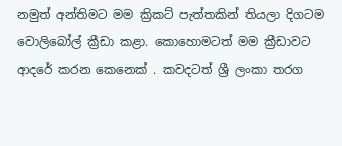නමුත් අන්තිමට මම ක්‍රිකට් පැත්තකින් තියලා දිගටම වොලිබෝල් ක්‍රීඩා කළා. කොහොමටත් මම ක්‍රීඩාවට ආදරේ කරන කෙනෙක් . කවදටත් ශ්‍රී ලංකා තරග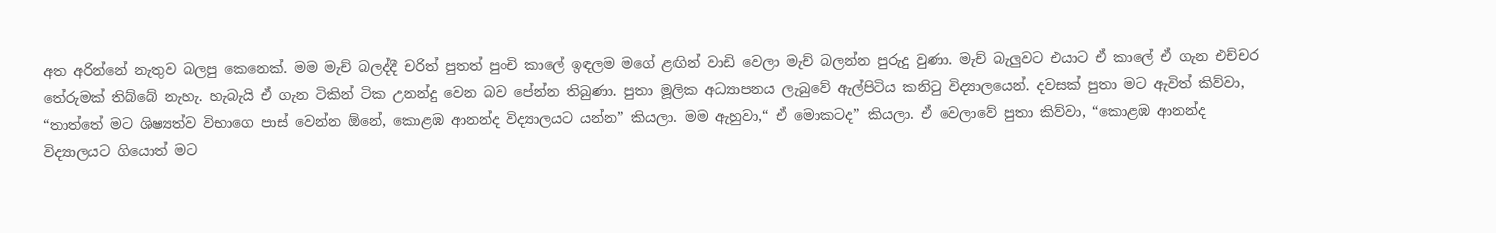අත අරින්නේ නැතුව බලපු කෙනෙක්. මම මැච් බලද්දී චරිත් පුතත් පුංචි කාලේ ඉඳලම මගේ ළඟින් වාඩි වෙලා මැච් බලන්න පුරුදු වුණා. මැච් බැලුවට එයාට ඒ කාලේ ඒ ගැන එච්චර තේරුමක් තිබ්බේ නැහැ. හැබැයි ඒ ගැන ටිකින් ටික උනන්දු වෙන බව පේන්න තිබුණා. පුතා මූලික අධ්‍යාපනය ලැබුවේ ඇල්පිටිය කනිටු විද්‍යාලයෙන්. දවසක් පුතා මට ඇවිත් කිව්වා, “තාත්තේ මට ශිෂ්‍යත්ව විභාගෙ පාස් වෙන්න ඕනේ, කොළඹ ආනන්ද විද්‍යාලයට යන්න” කියලා. මම ඇහුවා,“ ඒ මොකටද” කියලා. ඒ වෙලාවේ පුතා කිව්වා, “කොළඹ ආනන්ද විද්‍යාලයට ගියොත් මට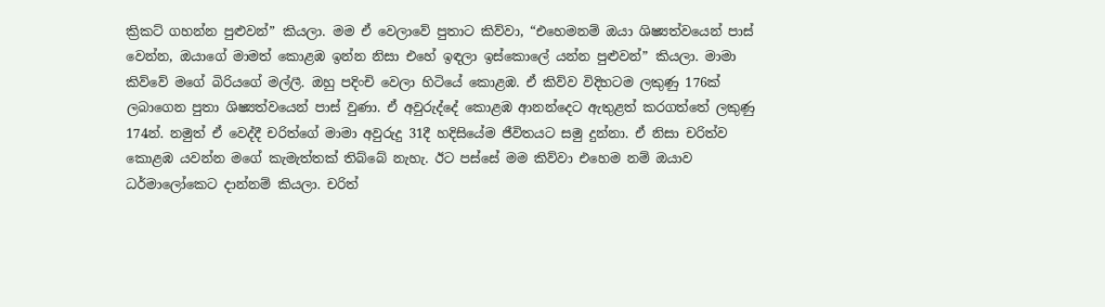ක්‍රිකට් ගහන්න පුළුවන්” කියලා. මම ඒ වෙලාවේ පුතාට කිව්වා, “එහෙමනම් ඔයා ශිෂ්‍යත්වයෙන් පාස් වෙන්න, ඔයාගේ මාමත් කොළඹ ඉන්න නිසා එහේ ඉඳලා ඉස්කොලේ යන්න පුළුවන්” කියලා. මාමා කිව්වේ මගේ බිරියගේ මල්ලී. ඔහු පදිංචි වෙලා හිටියේ කොළඹ. ඒ කිව්ව විදිහටම ලකුණු 176ක් ලබාගෙන පුතා ශිෂ්‍යත්වයෙන් පාස් වුණා. ඒ අවුරුද්දේ කොළඹ ආනන්දෙට ඇතුළත් කරගත්තේ ලකුණු 174න්. නමුත් ඒ වෙද්දී චරිත්ගේ මාමා අවුරුදු 31දී හදිසියේම ජීවිතයට සමු දුන්නා. ඒ නිසා චරිත්ව කොළඹ යවන්න මගේ කැමැත්තක් තිබ්බේ නැහැ. ඊට පස්සේ මම කිව්වා එහෙම නම් ඔයාව ධර්මාලෝකෙට දාන්නම් කියලා. චරිත්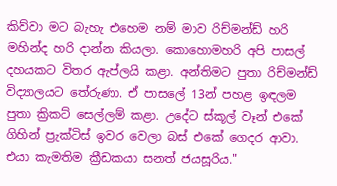කිව්වා මට බැහැ එහෙම නම් මාව රිච්මන්ඩ් හරි මහින්ද හරි දාන්න කියලා. කොහොමහරි අපි පාසල් දහයකට විතර ඇප්ලයි කළා. අන්තිමට පුතා රිච්මන්ඩ් විද්‍යාලයට තේරුණා. ඒ පාසලේ 13න් පහළ ඉඳලම පුතා ක්‍රිකට් සෙල්ලම් කළා. උදේට ස්කූල් වෑන් එකේ ගිහින් ප්‍රැක්ටිස් ඉවර වෙලා බස් එකේ ගෙදර ආවා. එයා කැමතිම ක්‍රීඩකයා සනත් ජයසූරිය."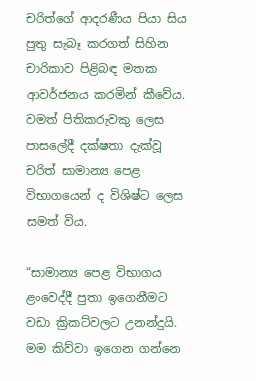චරිත්ගේ ආදරණීය පියා සිය පුතු සැබෑ කරගත් සිහින චාරිකාව පිළිබඳ මතක ආවර්ජනය කරමින් කීවේය. වමත් පිතිකරුවකු ලෙස පාසලේදී දක්ෂතා දැක්වූ චරිත් සාමාන්‍ය පෙළ විභාගයෙන් ද විශිෂ්ට ලෙස සමත් විය.

“සාමාන්‍ය පෙළ විභාගය ළංවෙද්දී පුතා ඉගෙනීමට වඩා ක්‍රිකට්වලට උනන්දුයි. මම කිව්වා ඉගෙන ගන්නෙ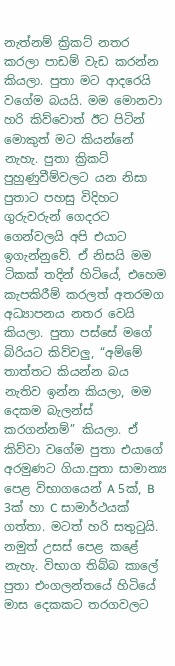නැත්නම් ක්‍රිකට් නතර කරලා පාඩම් වැඩ කරන්න කියලා. පුතා මට ආදරෙයි වගේම බයයි. මම මොනවා හරි කිව්වොත් ඊට පිටින් මොකුත් මට කියන්නේ නැහැ. පුතා ක්‍රිකට් පුහුණුවීම්වලට යන නිසා පුතාට පහසු විදිහට ගුරුවරුන් ගෙදරට ගෙන්වලයි අපි එයාට ඉගැන්නුවේ. ඒ නිසයි මම ටිකක් තදින් හිටියේ, එහෙම කැපකිරීම් කරලත් අතරමග අධ්‍යාපනය නතර වෙයි කියලා. පුතා පස්සේ මගේ බිරියට කිව්වලු, “අම්මේ තාත්තට කියන්න බය නැතිව ඉන්න කියලා, මම දෙකම බැලන්ස් කරගන්නම්” කියලා. ඒ කිව්වා වගේම පුතා එයාගේ අරමුණට ගියා.පුතා සාමාන්‍ය පෙළ විභාගයෙන් A 5ක්, B 3ක් හා C සාමාර්ථයක් ගත්තා. මටත් හරි සතුටුයි. නමුත් උසස් පෙළ කළේ නැහැ. විභාග තිබ්බ කාලේ පුතා එංගලන්තයේ හිටියේ මාස දෙකකට තරගවලට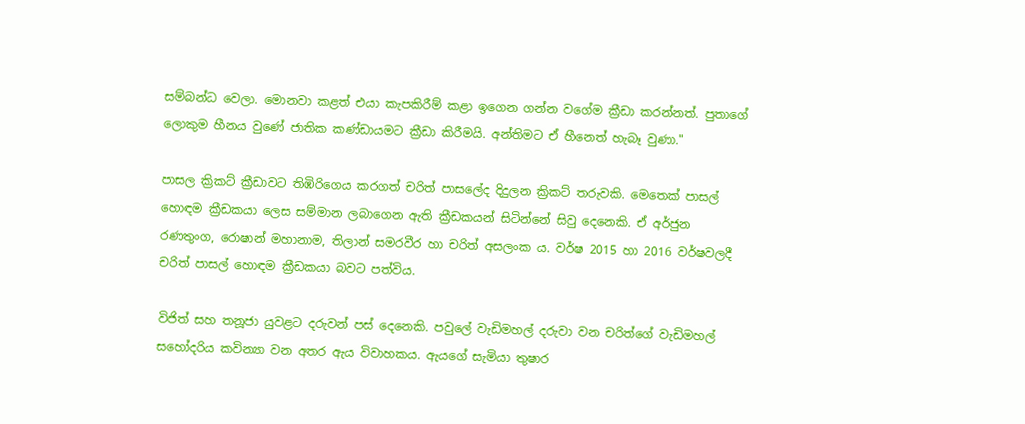සම්බන්ධ වෙලා. මොනවා කළත් එයා කැපකිරීම් කළා ඉගෙන ගන්න වගේම ක්‍රීඩා කරන්නත්. පුතාගේ ලොකුම හීනය වුණේ ජාතික කණ්ඩායමට ක්‍රීඩා කිරීමයි. අන්තිමට ඒ හීනෙත් හැබෑ වුණා."

පාසල ක්‍රිකට් ක්‍රීඩාවට තිඹිරිගෙය කරගත් චරිත් පාසලේද දිදුලන ක්‍රිකට් තරුවකි. මෙතෙක් පාසල් හොඳම ක්‍රීඩකයා ලෙස සම්මාන ලබාගෙන ඇති ක්‍රීඩකයන් සිටින්නේ සිවු දෙනෙකි. ඒ අර්ජුන රණතුංග, රොෂාන් මහානාම, තිලාන් සමරවීර හා චරිත් අසලංක ය. වර්ෂ 2015 හා 2016 වර්ෂවලදී චරිත් පාසල් හොඳම ක්‍රීඩකයා බවට පත්විය.

විජිත් සහ තනූජා යුවළට දරුවන් පස් දෙනෙකි. පවුලේ වැඩිමහල් දරුවා වන චරිත්ගේ වැඩිමහල් සහෝදරිය කවින්‍යා වන අතර ඇය විවාහකය. ඇයගේ සැමියා තුෂාර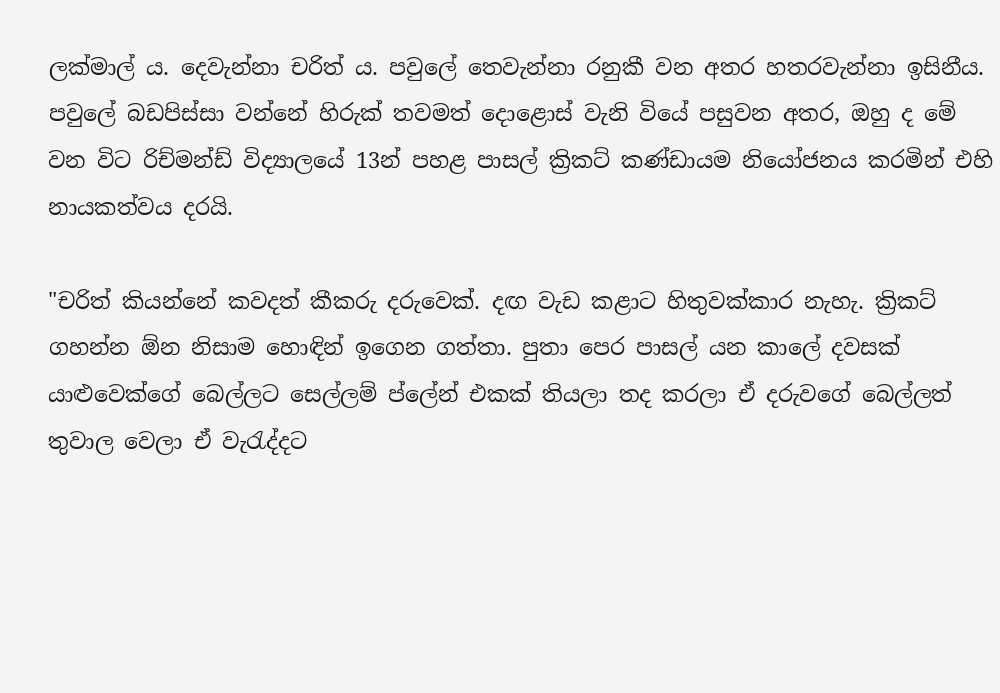ලක්මාල් ය. දෙවැන්නා චරිත් ය. පවුලේ තෙවැන්නා රනුකී වන අතර හතරවැන්නා ඉසිනීය. පවුලේ බඩපිස්සා වන්නේ හිරුක්‍ තවමත් දොළොස් වැනි වියේ පසුවන අතර, ඔහු ද මේ වන විට රිච්මන්ඩ් විද්‍යාලයේ 13න් පහළ පාසල් ක්‍රිකට් කණ්ඩායම නියෝජනය කරමින් එහි නායකත්වය දරයි.

"චරිත් කියන්නේ කවදත් කීකරු දරුවෙක්. දඟ වැඩ කළාට හිතුවක්කාර නැහැ. ක්‍රිකට් ගහන්න ඕන නිසාම හොඳින් ඉගෙන ගත්තා. පුතා පෙර පාසල් යන කාලේ දවසක් යාළුවෙක්ගේ බෙල්ලට සෙල්ලම් ප්ලේන් එකක් තියලා තද කරලා ඒ දරුවගේ බෙල්ලත් තුවාල වෙලා ඒ වැරැද්දට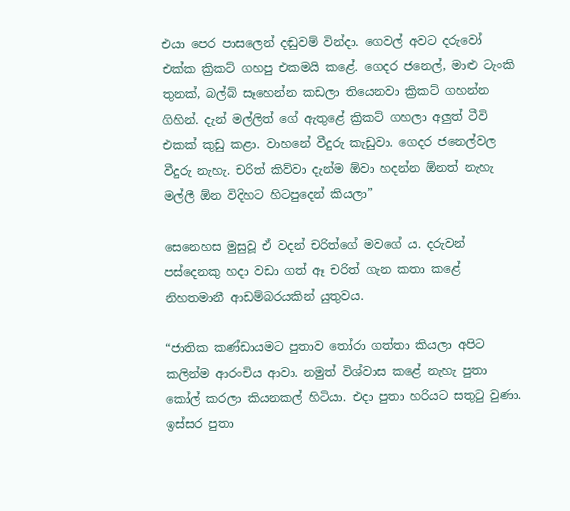එයා පෙර පාසලෙන් දඬුවම් වින්දා. ගෙවල් අවට දරුවෝ එක්ක ක්‍රිකට් ගහපු එකමයි කළේ. ගෙදර ජනෙල්, මාළු ටැංකි තුනක්, බල්බ් සෑහෙන්න කඩලා තියෙනවා ක්‍රිකට් ගහන්න ගිහින්. දැන් මල්ලිත් ගේ ඇතුළේ ක්‍රිකට් ගහලා අලුත් ටීවි එකක් කුඩු කළා. වාහනේ වීදුරු කැඩුවා. ගෙදර ජනෙල්වල වීදුරු නැහැ. චරිත් කිව්වා දැන්ම ඕවා හදන්න ඕනත් නැහැ මල්ලී ඕන විදිහට හිටපුදෙන් කියලා”

සෙනෙහස මුසුවූ ඒ වදන් චරිත්ගේ මවගේ ය. දරුවන් පස්දෙනකු හදා වඩා ගත් ඈ චරිත් ගැන කතා කළේ නිහතමානී ආඩම්බරයකින් යුතුවය.

“ජාතික කණ්ඩායමට පුතාව තෝරා ගත්තා කියලා අපිට කලින්ම ආරංචිය ආවා. නමුත් විශ්වාස කළේ නැහැ පුතා කෝල් කරලා කියනකල් හිටියා. එදා පුතා හරියට සතුටු වුණා. ඉස්සර පුතා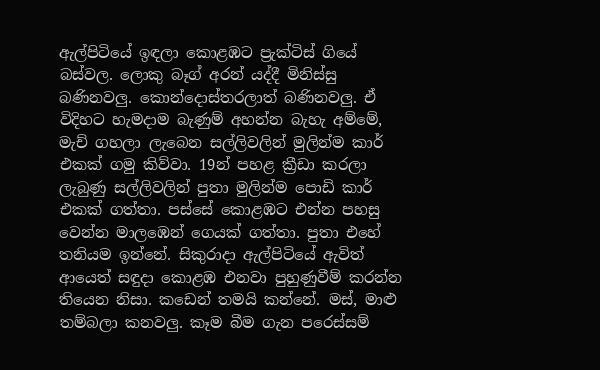ඇල්පිටියේ ඉඳලා කොළඹට ප්‍රැක්ටිස් ගියේ බස්වල. ලොකු බෑග් අරන් යද්දී මිනිස්සු බණිනවලු. කොන්දොස්තරලාත් බණිනවලු. ඒ විදිහට හැමදාම බැණුම් අහන්න බැහැ අම්මේ, මැච් ගහලා ලැබෙන සල්ලිවලින් මුලින්ම කාර් එකක් ගමු කිව්වා. 19න් පහළ ක්‍රීඩා කරලා ලැබුණු සල්ලිවලින් පුතා මුලින්ම පොඩි කාර් එකක් ගත්තා. පස්සේ කොළඹට එන්න පහසු වෙන්න මාලඹෙන් ගෙයක් ගත්තා. පුතා එහේ තනියම ඉන්නේ. සිකුරාදා ඇල්පිටියේ ඇවිත් ආයෙත් සඳුදා කොළඹ එනවා පුහුණුවීම් කරන්න තියෙන නිසා. කඩෙන් තමයි කන්නේ. මස්, මාළු තම්බලා කනවලු. කෑම බීම ගැන පරෙස්සම්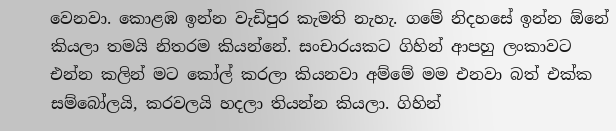වෙනවා. කොළඹ ඉන්න වැඩිපුර කැමති නැහැ. ගමේ නිදහසේ ඉන්න ඕනේ කියලා තමයි නිතරම කියන්නේ. සංචාරයකට ගිහින් ආපහු ලංකාවට එන්න කලින් මට කෝල් කරලා කියනවා අම්මේ මම එනවා බත් එක්ක සම්බෝලයි, කරවලයි හදලා තියන්න කියලා. ගිහින්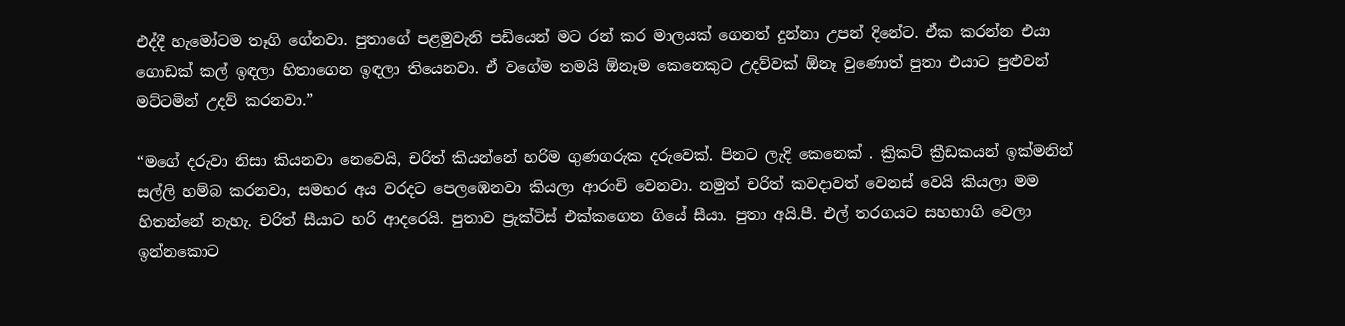එද්දී හැමෝටම තෑගි ගේනවා. පුතාගේ පළමුවැනි පඩියෙන් මට රන් කර මාලයක් ගෙනත් දුන්නා උපන් දිනේට. ඒක කරන්න එයා ගොඩක් කල් ඉඳලා හිතාගෙන ඉඳලා තියෙනවා. ඒ වගේම තමයි ඕනෑම කෙනෙකුට උදව්වක් ඕනෑ වුණොත් පුතා එයාට පුළුවන් මට්ටමින් උදව් කරනවා.”

“මගේ දරුවා නිසා කියනවා නෙවෙයි, චරිත් කියන්නේ හරිම ගුණගරුක දරුවෙක්. පිනට ලැදි කෙනෙක් . ක්‍රිකට් ක්‍රීඩකයන් ඉක්මනින් සල්ලි හම්බ කරනවා, සමහර අය වරදට පෙලඹෙනවා කියලා ආරංචි වෙනවා. නමුත් චරිත් කවදාවත් වෙනස් වෙයි කියලා මම හිතන්නේ නැහැ. චරිත් සීයාට හරි ආදරෙයි. පුතාව ප්‍රැක්ටිස් එක්කගෙන ගියේ සීයා. පුතා අයි.පී. එල් තරගයට සහභාගි වෙලා ඉන්නකොට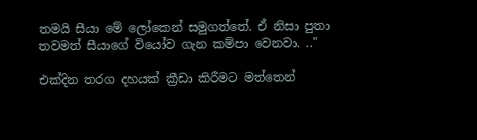තමයි සීයා මේ ලෝකෙන් සමුගත්තේ. ඒ නිසා පුතා තවමත් සීයාගේ වියෝව ගැන කම්පා වෙනවා. .."

එක්දින තරග දහයක් ක්‍රීඩා කිරීමට මත්තෙන්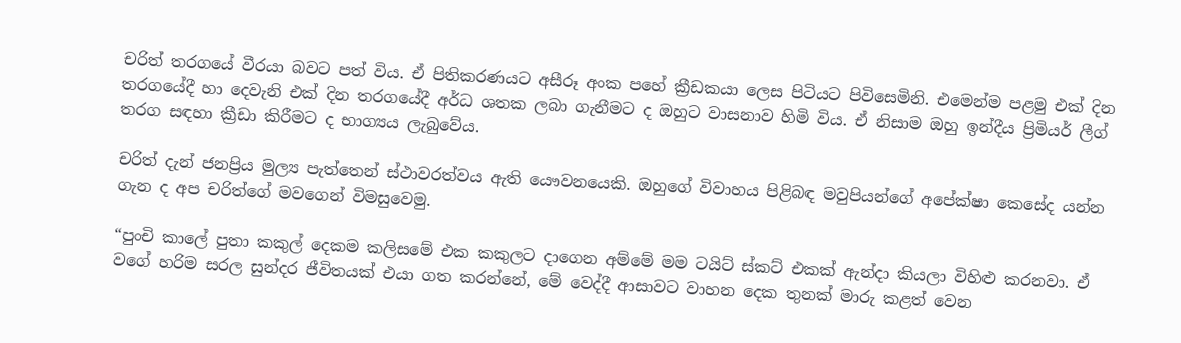චරිත් තරගයේ වීරයා බවට පත් විය. ඒ පිතිකරණයට අසීරූ අංක පහේ ක්‍රීඩකයා ලෙස පිටියට පිවිසෙමිනි. එමෙන්ම පළමු එක් දින තරගයේදී හා දෙවැනි එක් දින තරගයේදී අර්ධ ශතක ලබා ගැනීමට ද ඔහුට වාසනාව හිමි විය. ඒ නිසාම ඔහු ඉන්දීය ප්‍රිමියර් ලීග් තරග සඳහා ක්‍රීඩා කිරීමට ද භාග්‍යය ලැබුවේය.

චරිත් දැන් ජනප්‍රිය මුල්‍ය පැත්තෙන් ස්ථාවරත්වය ඇති යෞවනයෙකි. ඔහුගේ විවාහය පිළිබඳ මවුපියන්ගේ අපේක්ෂා කෙසේද යන්න ගැන ද අප චරිත්ගේ මවගෙන් විමසුවෙමු.

“පුංචි කාලේ පුතා කකුල් දෙකම කලිසමේ එක කකුලට දාගෙන අම්මේ මම ටයිට් ස්කට් එකක් ඇන්දා කියලා විහිළු කරනවා. ඒ වගේ හරිම සරල සුන්දර ජීවිතයක් එයා ගත කරන්නේ, මේ වෙද්දී ආසාවට වාහන දෙක තුනක් මාරු කළත් වෙන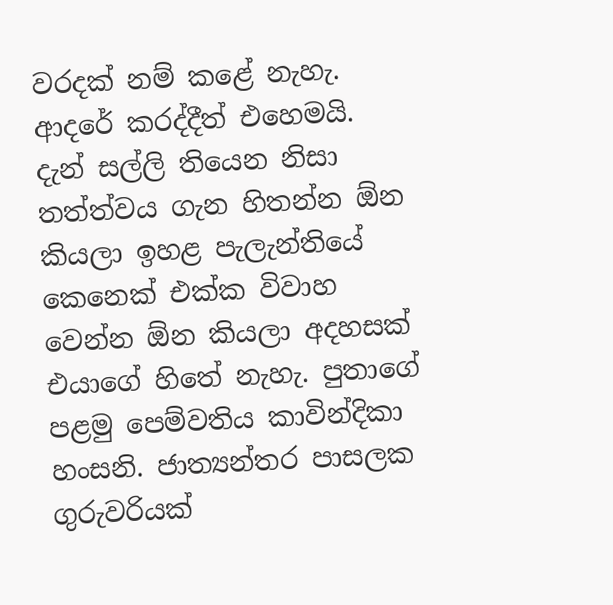වරදක් නම් කළේ නැහැ. ආදරේ කරද්දීත් එහෙමයි. දැන් සල්ලි තියෙන නිසා තත්ත්වය ගැන හිතන්න ඕන කියලා ඉහළ පැලැන්තියේ කෙනෙක් එක්ක විවාහ වෙන්න ඕන කියලා අදහසක් එයාගේ හිතේ නැහැ. පුතාගේ පළමු පෙම්වතිය කාවින්දිකා හංසනි. ජාත්‍යන්තර පාසලක ගුරුවරියක්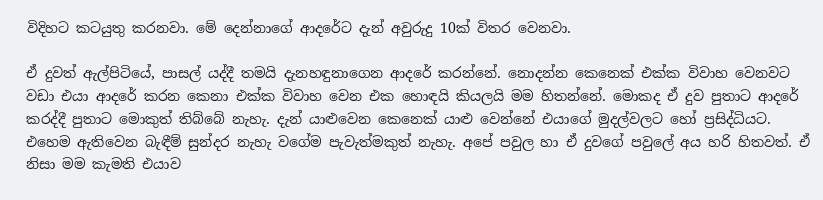විදිහට කටයුතු කරනවා. මේ දෙන්නාගේ ආදරේට දැන් අවුරුදු 10ක් විතර වෙනවා.

ඒ දුවත් ඇල්පිටියේ, පාසල් යද්දී තමයි දැනහඳුනාගෙන ආදරේ කරන්නේ. නොදන්න කෙනෙක් එක්ක විවාහ වෙනවට වඩා එයා ආදරේ කරන කෙනා එක්ක විවාහ වෙන එක හොඳයි කියලයි මම හිතන්නේ. මොකද ඒ දුව පුතාට ආදරේ කරද්දී පුතාට මොකුත් තිබ්බේ නැහැ. දැන් යාළුවෙන කෙනෙක් යාළු වෙන්නේ එයාගේ මුදල්වලට හෝ ප්‍රසිද්ධියට. එහෙම ඇතිවෙන බැඳීම් සුන්දර නැහැ වගේම පැවැත්මකුත් නැහැ. අපේ පවුල හා ඒ දුවගේ පවුලේ අය හරි හිතවත්. ඒ නිසා මම කැමති එයාව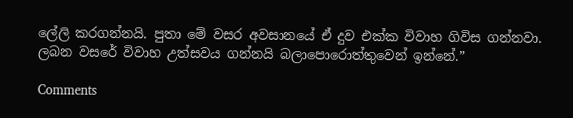ලේලි කරගන්නයි. පුතා මේ වසර අවසානයේ ඒ දුව එක්ක විවාහ ගිවිස ගන්නවා. ලබන වසරේ විවාහ උත්සවය ගන්නයි බලාපොරොත්තුවෙන් ඉන්නේ.”

Comments